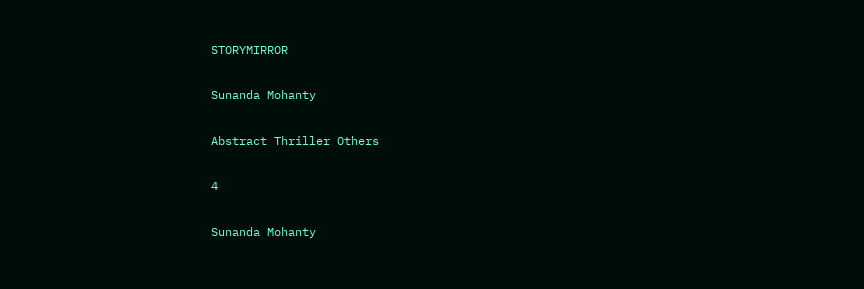STORYMIRROR

Sunanda Mohanty

Abstract Thriller Others

4

Sunanda Mohanty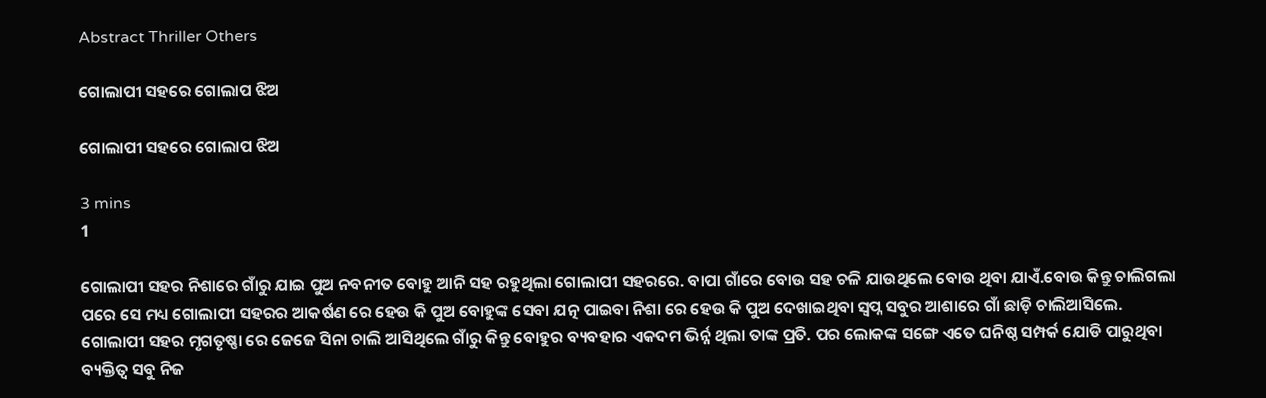Abstract Thriller Others

ଗୋଲାପୀ ସହରେ ଗୋଲାପ ଝିଅ

ଗୋଲାପୀ ସହରେ ଗୋଲାପ ଝିଅ

3 mins
1

ଗୋଲାପୀ ସହର ନିଶାରେ ଗାଁରୁ ଯାଇ ପୁଅ ନବନୀତ ବୋହୁ ଆନି ସହ ରହୁଥିଲା ଗୋଲାପୀ ସହରରେ. ବାପା ଗାଁରେ ବୋଉ ସହ ଚଳି ଯାଉଥିଲେ ବୋଉ ଥିବା ଯାଏଁ.ବୋଉ କିନ୍ତୁ ଚାଲିଗଲା ପରେ ସେ ମଧ୍ୟ ଗୋଲାପୀ ସହରର ଆକର୍ଷଣ ରେ ହେଉ କି ପୁଅ ବୋହୁଙ୍କ ସେବା ଯତ୍ନ ପାଇବା ନିଶା ରେ ହେଉ କି ପୁଅ ଦେଖାଇଥିବା ସ୍ବପ୍ନ ସବୁର ଆଶାରେ ଗାଁ ଛାଡ଼ି ଚାଲିଆସିଲେ. ଗୋଲାପୀ ସହର ମୃଗତୃଷ୍ଣା ରେ ଜେଜେ ସିନା ଚାଲି ଆସିଥିଲେ ଗାଁରୁ କିନ୍ତୁ ବୋହୁର ବ୍ୟବହାର ଏକଦମ ଭିର୍ନ୍ନ ଥିଲା ତାଙ୍କ ପ୍ରତି. ପର ଲୋକଙ୍କ ସଙ୍ଗେ ଏତେ ଘନିଷ୍ଠ ସମ୍ପର୍କ ଯୋଡି ପାରୁଥିବା ବ୍ୟକ୍ତିତ୍ୱ ସବୁ ନିଜ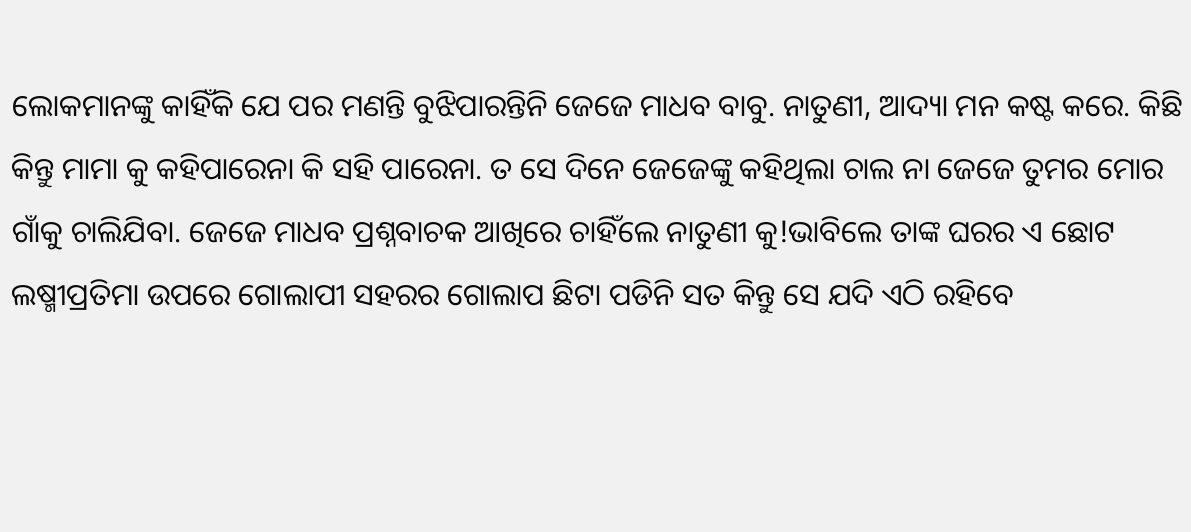ଲୋକମାନଙ୍କୁ କାହିଁକି ଯେ ପର ମଣନ୍ତି ବୁଝିପାରନ୍ତିନି ଜେଜେ ମାଧବ ବାବୁ. ନାତୁଣୀ, ଆଦ୍ୟା ମନ କଷ୍ଟ କରେ. କିଛି କିନ୍ତୁ ମାମା କୁ କହିପାରେନା କି ସହି ପାରେନା. ତ ସେ ଦିନେ ଜେଜେଙ୍କୁ କହିଥିଲା ଚାଲ ନା ଜେଜେ ତୁମର ମୋର ଗାଁକୁ ଚାଲିଯିବା. ଜେଜେ ମାଧବ ପ୍ରଶ୍ନବାଚକ ଆଖିରେ ଚାହିଁଲେ ନାତୁଣୀ କୁ!ଭାବିଲେ ତାଙ୍କ ଘରର ଏ ଛୋଟ ଲଷ୍ମୀପ୍ରତିମା ଉପରେ ଗୋଲାପୀ ସହରର ଗୋଲାପ ଛିଟା ପଡିନି ସତ କିନ୍ତୁ ସେ ଯଦି ଏଠି ରହିବେ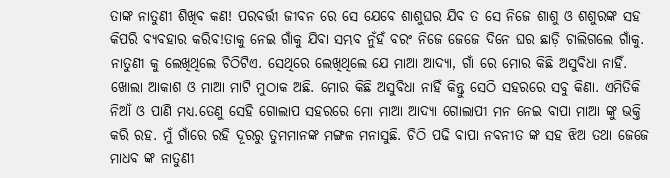ତାଙ୍କ ନାତୁଣୀ ଶିଖିବ କଣ! ପରବର୍ତ୍ତୀ ଜୀବନ ରେ ସେ ଯେବେ ଶାଶୁଘର ଯିବ ତ ସେ ନିଜେ ଶାଶୁ ଓ ଶଶୁରଙ୍କ ସହ କିପରି ବ୍ୟବହାର କରିବ!ତାକୁ ନେଇ ଗାଁକୁ ଯିବା ସମ୍ଭବ ନୁଁହଁ ବରଂ ନିଜେ ଜେଜେ ଦିନେ ଘର ଛାଡ଼ି ଚାଲିଗଲେ ଗାଁକୁ. ନାତୁଣୀ କୁ ଲେଖିଥିଲେ ଚିଠିଟିଏ. ସେଥିରେ ଲେଖିଥିଲେ ଯେ ମାଆ ଆଦ୍ୟା, ଗାଁ ରେ ମୋର କିଛି ଅସୁବିଧା ନାହିଁ. ଖୋଲା ଆକାଶ ଓ ମାଆ ମାଟି ମୁଠାକ ଅଛି. ମୋର କିଛି ଅସୁବିଧା ନାହିଁ କିନ୍ତୁ ସେଠି ସହରରେ ସବୁ କିଣା. ଏମିତିକି ନିଆଁ ଓ ପାଣି ମଧ୍ୟ.ତେଣୁ ସେହି ଗୋଲାପ ସହରରେ ମୋ ମାଆ ଆଦ୍ୟା ଗୋଲାପୀ ମନ ନେଇ ବାପା ମାଆ ଙ୍କୁ ଭକ୍ତି କରି ରହ. ମୁଁ ଗାଁରେ ରହି ଦୂରରୁ ତୁମମାନଙ୍କ ମଙ୍ଗଳ ମନାସୁଛି. ଚିଠି ପଢି ବାପା ନବନୀତ ଙ୍କ ସହ ଝିଅ ତଥା ଜେଜେ ମାଧବ ଙ୍କ ନାତୁଣୀ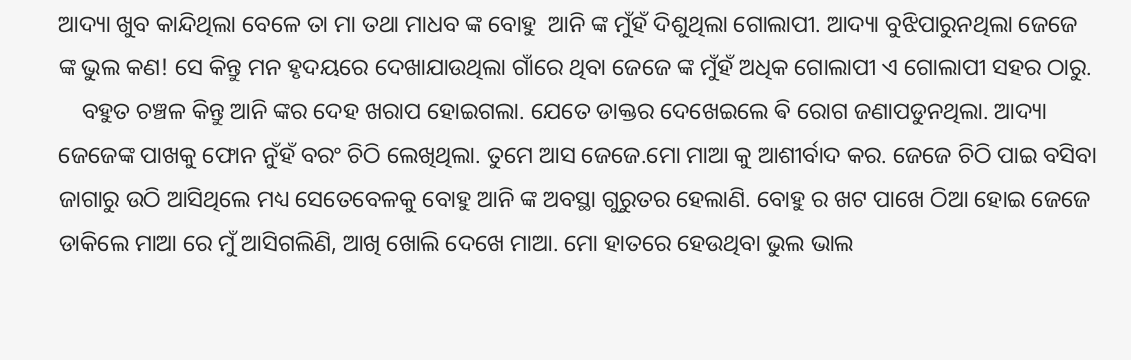ଆଦ୍ୟା ଖୁବ କାନ୍ଦିଥିଲା ବେଳେ ତା ମା ତଥା ମାଧବ ଙ୍କ ବୋହୁ  ଆନି ଙ୍କ ମୁଁହଁ ଦିଶୁଥିଲା ଗୋଲାପୀ. ଆଦ୍ୟା ବୁଝିପାରୁନଥିଲା ଜେଜେ ଙ୍କ ଭୁଲ କଣ! ସେ କିନ୍ତୁ ମନ ହୃଦୟରେ ଦେଖାଯାଉଥିଲା ଗାଁରେ ଥିବା ଜେଜେ ଙ୍କ ମୁଁହଁ ଅଧିକ ଗୋଲାପୀ ଏ ଗୋଲାପୀ ସହର ଠାରୁ.
    ବହୁତ ଚଞ୍ଚଳ କିନ୍ତୁ ଆନି ଙ୍କର ଦେହ ଖରାପ ହୋଇଗଲା. ଯେତେ ଡାକ୍ତର ଦେଖେଇଲେ ଵି ରୋଗ ଜଣାପଡୁନଥିଲା. ଆଦ୍ୟା ଜେଜେଙ୍କ ପାଖକୁ ଫୋନ ନୁଁହଁ ବରଂ ଚିଠି ଲେଖିଥିଲା. ତୁମେ ଆସ ଜେଜେ.ମୋ ମାଆ କୁ ଆଶୀର୍ବାଦ କର. ଜେଜେ ଚିଠି ପାଇ ବସିବା ଜାଗାରୁ ଉଠି ଆସିଥିଲେ ମଧ୍ୟ ସେତେବେଳକୁ ବୋହୁ ଆନି ଙ୍କ ଅବସ୍ଥା ଗୁରୁତର ହେଲାଣି. ବୋହୁ ର ଖଟ ପାଖେ ଠିଆ ହୋଇ ଜେଜେ ଡାକିଲେ ମାଆ ରେ ମୁଁ ଆସିଗଲିଣି, ଆଖି ଖୋଲି ଦେଖେ ମାଆ. ମୋ ହାତରେ ହେଉଥିବା ଭୁଲ ଭାଲ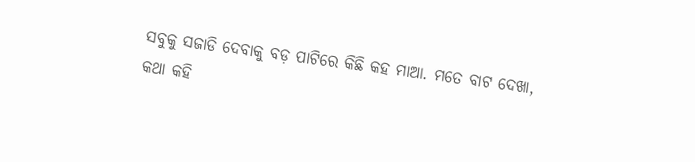ସବୁକୁ ସଜାଡି ଦେବାକୁ ବଡ଼ ପାଟିରେ କିଛି କହ ମାଆ. ମତେ ବାଟ ଦେଖା, କଥା କହି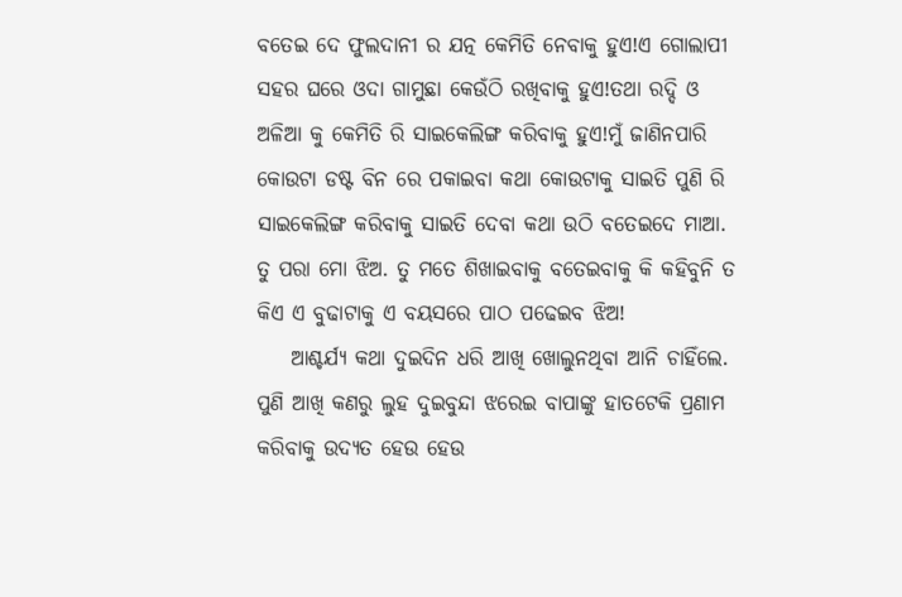ବତେଇ ଦେ ଫୁଲଦାନୀ ର ଯତ୍ନ କେମିତି ନେବାକୁ ହୁଏ!ଏ ଗୋଲାପୀ ସହର ଘରେ ଓଦା ଗାମୁଛା କେଉଁଠି ରଖିବାକୁ ହୁଏ!ତଥା ରଦ୍ଦି ଓ ଅଳିଆ କୁ କେମିତି ରି ସାଇକେଲିଙ୍ଗ କରିବାକୁ ହୁଏ!ମୁଁ ଜାଣିନପାରି କୋଉଟା ଡଷ୍ଟ ବିନ ରେ ପକାଇବା କଥା କୋଉଟାକୁ ସାଇତି ପୁଣି ରି ସାଇକେଲିଙ୍ଗ କରିବାକୁ ସାଇତି ଦେବା କଥା ଉଠି ବତେଇଦେ ମାଆ. ତୁ ପରା ମୋ ଝିଅ. ତୁ ମତେ ଶିଖାଇବାକୁ ବତେଇବାକୁ କି କହିବୁନି ତ କିଏ ଏ ବୁଢାଟାକୁ ଏ ବୟସରେ ପାଠ ପଢେଇବ ଝିଅ!
    ଆଶ୍ଚର୍ଯ୍ୟ କଥା ଦୁଇଦିନ ଧରି ଆଖି ଖୋଲୁନଥିବା ଆନି ଚାହିଁଲେ. ପୁଣି ଆଖି କଣରୁ ଲୁହ ଦୁଇବୁନ୍ଦା ଝରେଇ ବାପାଙ୍କୁ ହାତଟେକି ପ୍ରଣାମ କରିବାକୁ ଉଦ୍ୟତ ହେଉ ହେଉ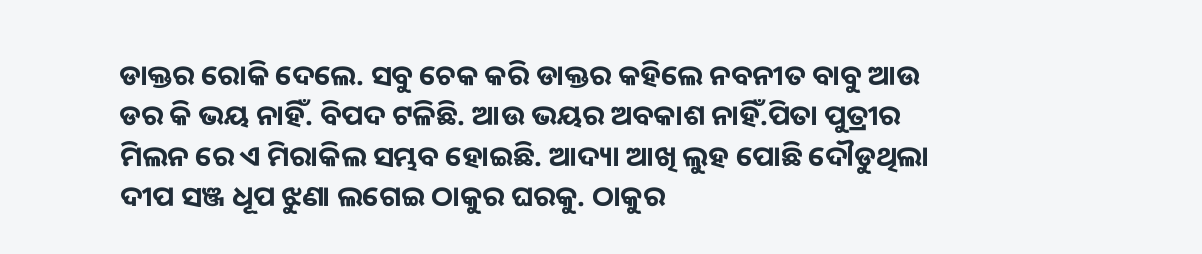ଡାକ୍ତର ରୋକି ଦେଲେ. ସବୁ ଚେକ କରି ଡାକ୍ତର କହିଲେ ନବନୀତ ବାବୁ ଆଉ ଡର କି ଭୟ ନାହିଁ. ବିପଦ ଟଳିଛି. ଆଉ ଭୟର ଅବକାଶ ନାହିଁ.ପିତା ପୁତ୍ରୀର ମିଲନ ରେ ଏ ମିରାକିଲ ସମ୍ଭବ ହୋଇଛି. ଆଦ୍ୟା ଆଖି ଲୁହ ପୋଛି ଦୌଡୁଥିଲା ଦୀପ ସଞ୍ଜ ଧୂପ ଝୁଣା ଲଗେଇ ଠାକୁର ଘରକୁ. ଠାକୁର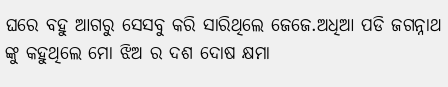ଘରେ ବହୁ ଆଗରୁ ସେସବୁ କରି ସାରିଥିଲେ ଜେଜେ.ଅଧିଆ ପଡି ଜଗନ୍ନାଥ ଙ୍କୁ କହୁଥିଲେ ମୋ ଝିଅ ର ଦଶ ଦୋଷ କ୍ଷମା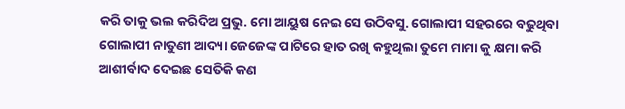କରି ତାକୁ ଭଲ କରିଦିଅ ପ୍ରଭୁ. ମୋ ଆୟୁଷ ନେଇ ସେ ଉଠିବସୁ. ଗୋଲାପୀ ସହରରେ ବଢୁଥିବା ଗୋଲାପୀ ନାତୁଣୀ ଆଦ୍ୟା ଜେଜେଙ୍କ ପାଟିରେ ହାତ ରଖି କହୁଥିଲା ତୁମେ ମାମା କୁ କ୍ଷମା କରି ଆଶୀର୍ବାଦ ଦେଇଛ ସେତିକି କଣ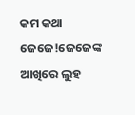କମ କଥା ଜେଜେ!ଜେଜେଙ୍କ ଆଖିରେ ଲୁହ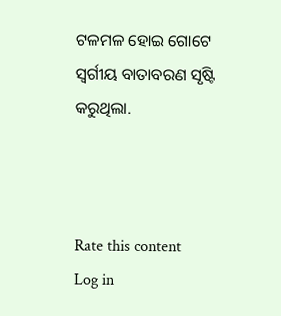ଟଳମଳ ହୋଇ ଗୋଟେ ସ୍ବର୍ଗୀୟ ବାତାବରଣ ସୃଷ୍ଟି କରୁଥିଲା.



Rate this content
Log in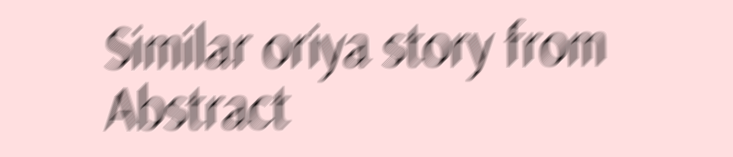Similar oriya story from Abstract